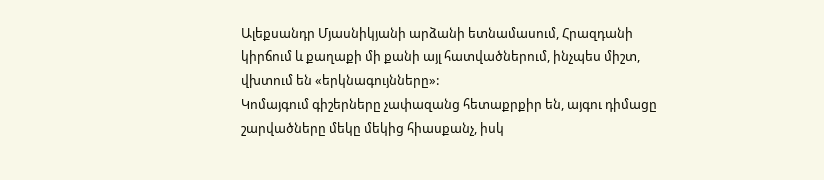Ալեքսանդր Մյասնիկյանի արձանի ետնամասում, Հրազդանի կիրճում և քաղաքի մի քանի այլ հատվածներում, ինչպես միշտ, վխտում են «երկնագույնները»:
Կոմայգում գիշերները չափազանց հետաքրքիր են, այգու դիմացը շարվածները մեկը մեկից հիասքանչ, իսկ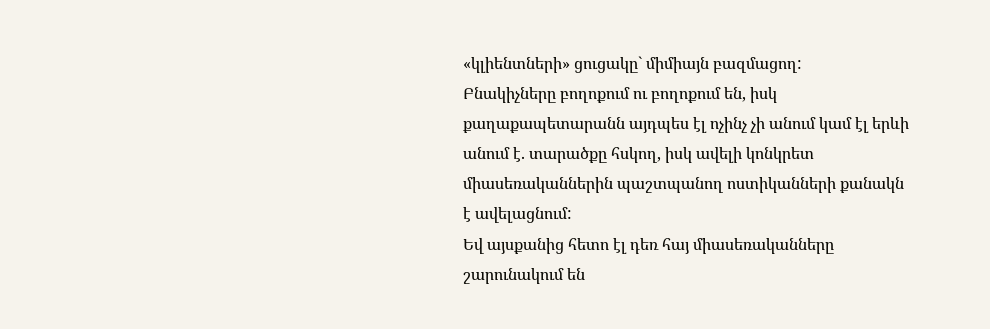«կլիենտների» ցուցակը` միմիայն բազմացող:
Բնակիչները բողոքում ու բողոքում են, իսկ քաղաքապետարանն այդպես էլ ոչինչ չի անում կամ էլ երևի անում է. տարածքը հսկող, իսկ ավելի կոնկրետ միասեռականներին պաշտպանող ոստիկանների քանակն է ավելացնում:
Եվ այսքանից հետո էլ դեռ հայ միասեռականները շարունակում են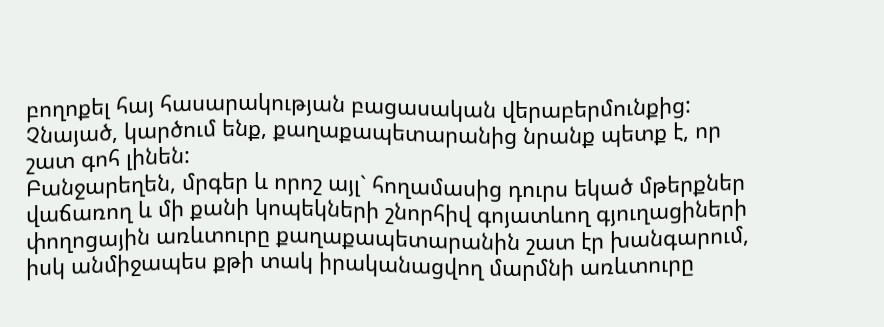բողոքել հայ հասարակության բացասական վերաբերմունքից:
Չնայած, կարծում ենք, քաղաքապետարանից նրանք պետք է, որ շատ գոհ լինեն:
Բանջարեղեն, մրգեր և որոշ այլ` հողամասից դուրս եկած մթերքներ վաճառող և մի քանի կոպեկների շնորհիվ գոյատևող գյուղացիների փողոցային առևտուրը քաղաքապետարանին շատ էր խանգարում, իսկ անմիջապես քթի տակ իրականացվող մարմնի առևտուրը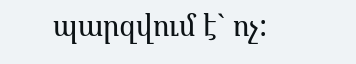պարզվում է` ոչ: